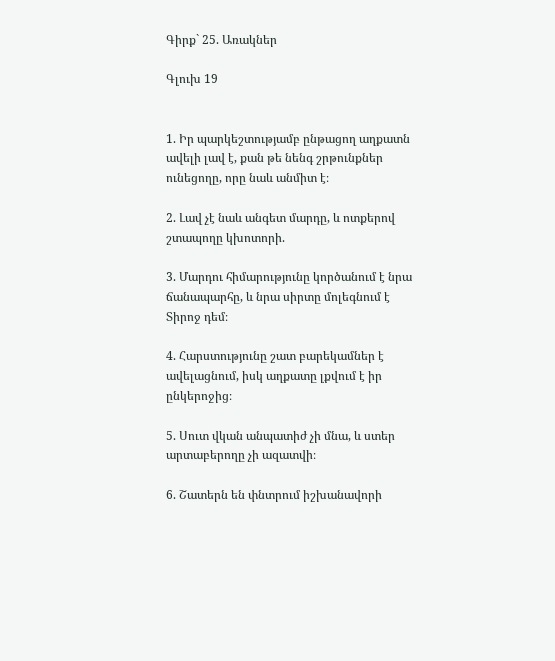Գիրք` 25. Առակներ

Գլուխ 19


1. Իր պարկեշտությամբ ընթացող աղքատն ավելի լավ է, քան թե նենգ շրթունքներ ունեցողը, որը նաև անմիտ է։

2. Լավ չէ նաև անգետ մարդը, և ոտքերով շտապողը կխոտորի.

3. Մարդու հիմարությունը կործանում է նրա ճանապարհը, և նրա սիրտը մոլեգնում է Տիրոջ դեմ։

4. Հարստությունը շատ բարեկամներ է ավելացնում, իսկ աղքատը լքվում է իր ընկերոջից։

5. Սուտ վկան անպատիժ չի մնա, և ստեր արտաբերողը չի ազատվի։

6. Շատերն են փնտրում իշխանավորի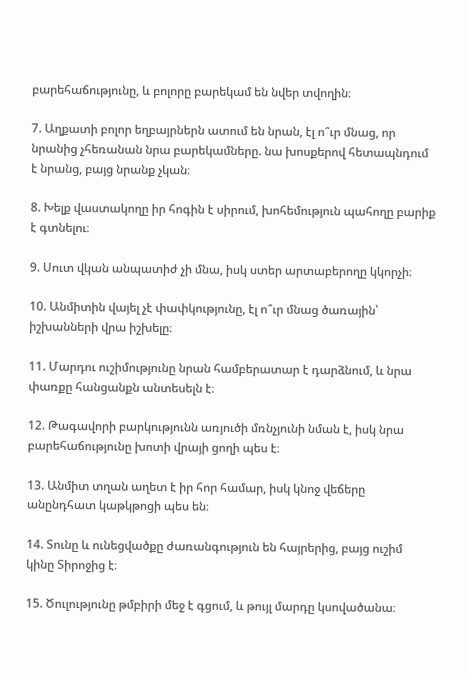բարեհաճությունը, և բոլորը բարեկամ են նվեր տվողին։

7. Աղքատի բոլոր եղբայրներն ատում են նրան, էլ ո՞ւր մնաց, որ նրանից չհեռանան նրա բարեկամները. նա խոսքերով հետապնդում է նրանց, բայց նրանք չկան։

8. Խելք վաստակողը իր հոգին է սիրում, խոհեմություն պահողը բարիք է գտնելու։

9. Սուտ վկան անպատիժ չի մնա, իսկ ստեր արտաբերողը կկորչի։

10. Անմիտին վայել չէ փափկությունը, էլ ո՞ւր մնաց ծառային՝ իշխանների վրա իշխելը։

11. Մարդու ուշիմությունը նրան համբերատար է դարձնում, և նրա փառքը հանցանքն անտեսելն է։

12. Թագավորի բարկությունն առյուծի մռնչյունի նման է, իսկ նրա բարեհաճությունը խոտի վրայի ցողի պես է։

13. Անմիտ տղան աղետ է իր հոր համար, իսկ կնոջ վեճերը անընդհատ կաթկթոցի պես են։

14. Տունը և ունեցվածքը ժառանգություն են հայրերից, բայց ուշիմ կինը Տիրոջից է։

15. Ծուլությունը թմբիրի մեջ է գցում, և թույլ մարդը կսովածանա։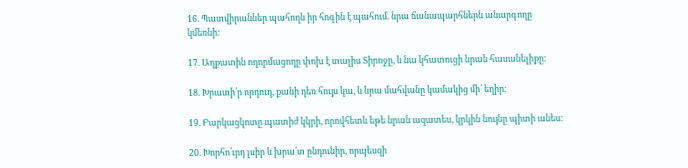16. Պատվիրաններ պահողն իր հոգին է պահում. նրա ճանապարհներն անարգողը կմեռնի։

17. Աղքատին ողորմացողը փոխ է տալիս Տիրոջը, և նա կհատուցի նրան հասանելիքը։

18. Խրատի՛ր որդուդ, քանի դեռ հույս կա, և նրա մահվանը կամակից մի՛ եղիր։

19. Բարկացկոտը պատիժ կկրի, որովհետև եթե նրան ազատես, կրկին նույնը պիտի անես։

20. Խորհո՛ւրդ լսիր և խրա՛տ ընդունիր, որպեսզի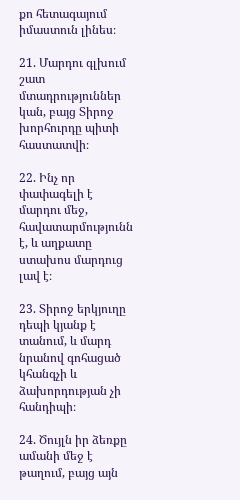քո հետագայում իմաստուն լինես։

21. Մարդու գլխում շատ մտադրություններ կան, բայց Տիրոջ խորհուրդը պիտի հաստատվի։

22. Ինչ որ փափագելի է մարդու մեջ, հավատարմությունն է, և աղքատը ստախոս մարդուց լավ է։

23. Տիրոջ երկյուղը դեպի կյանք է տանում, և մարդ նրանով գոհացած կհանգչի և ձախորդության չի հանդիպի։

24. Ծույլն իր ձեռքը ամանի մեջ է թաղում, բայց այն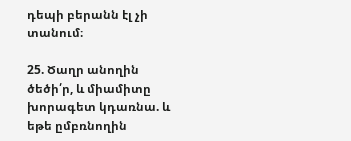դեպի բերանն էլ չի տանում։

25. Ծաղր անողին ծեծի՛ր, և միամիտը խորագետ կդառնա. և եթե ըմբռնողին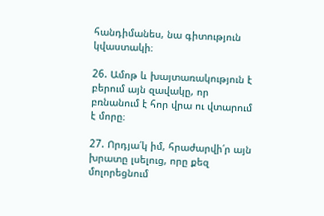հանդիմանես, նա գիտություն կվաստակի։

26. Ամոթ և խայտառակություն է բերում այն զավակը, որ բռնանում է հոր վրա ու վտարում է մորը։

27. Որդյա՛կ իմ, հրաժարվի՛ր այն խրատը լսելուց, որը քեզ մոլորեցնում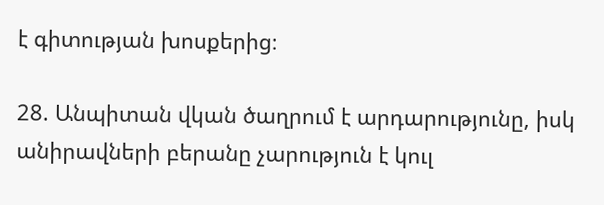է գիտության խոսքերից։

28. Անպիտան վկան ծաղրում է արդարությունը, իսկ անիրավների բերանը չարություն է կուլ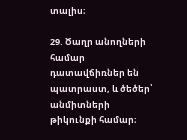տալիս։

29. Ծաղր անողների համար դատավճիռներ են պատրաստ, և ծեծեր՝ անմիտների թիկունքի համար։